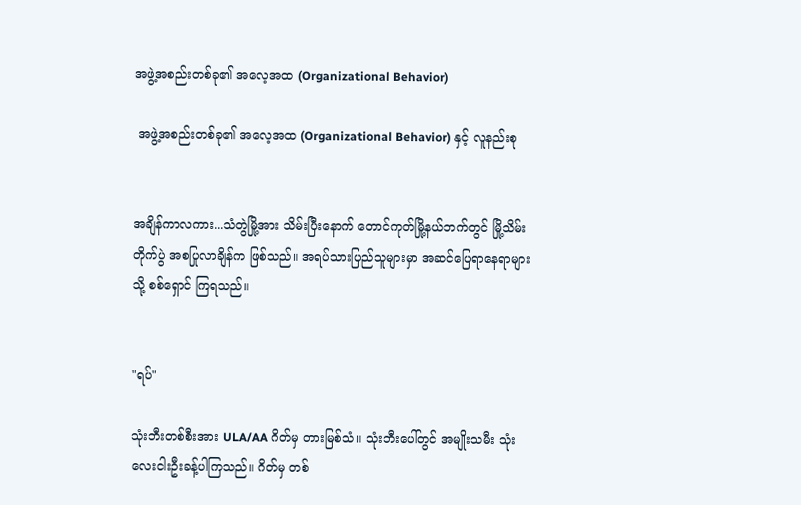အဖွဲ့အစည်းတစ်ခု၏ အလေ့အထ (Organizational Behavior)

 အဖွဲ့အစည်းတစ်ခု၏ အလေ့အထ (Organizational Behavior) နှင့် လူနည်းစု


အချိန်ကာလကား...သံတွဲမြို့အား သိမ်းပြီးနောက် တောင်ကုတ်မြို့နယ်ဘက်တွင် မြို့သိမ်းတိုက်ပွဲ အစပြုလာချိန်က ဖြစ်သည်။ အရပ်သားပြည်သူများမှာ အဆင်ပြေရာနေရာများသို့ စစ်ရှောင် ကြရသည်။


"ရပ်"

သုံးဘီးတစ်စီးအား ULA/AA ဂိတ်မှ တားမြစ်သံ။ သုံးဘီးပေါ်တွင် အမျိုးသမီး သုံးလေးငါးဦးခန့်ပါကြသည်။ ဂိတ်မှ တစ်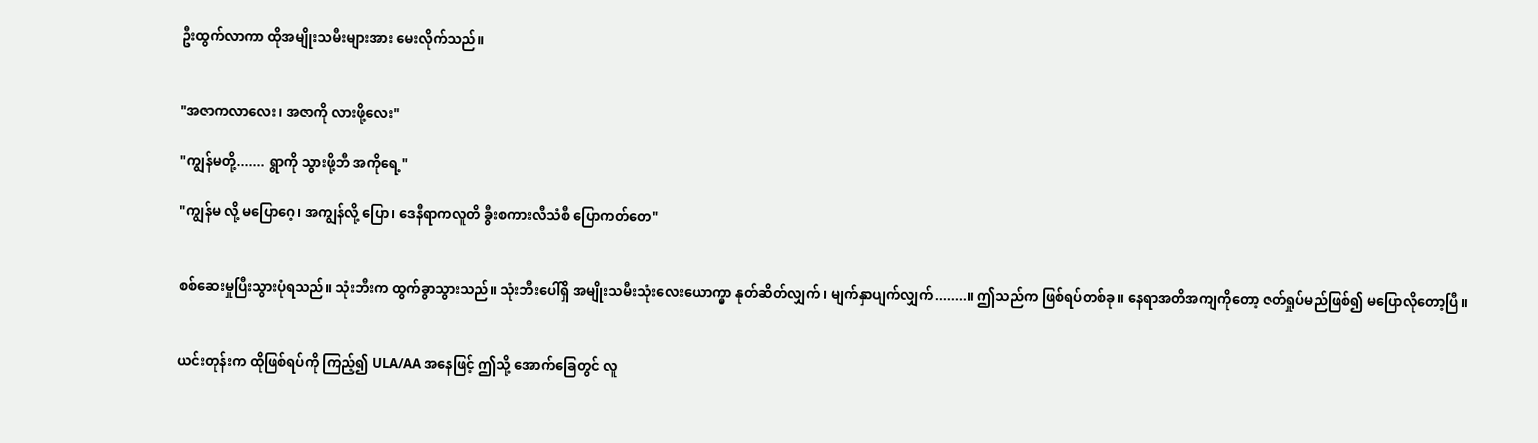ဦးထွက်လာကာ ထိုအမျိုးသမီးများအား မေးလိုက်သည်။


"အဇာကလာလေး၊ အဇာကို လားဖို့လေး"

"ကျွန်မတို့....... ရွာကို သွားဖို့ဘီ အကိုရေ့"

"ကျွန်မ လို့ မပြောဂေ့၊ အကျွန်လို့ ပြော၊ ဒေနီရာကလူတိ ခွီးစကားလီသံစီ ပြောကတ်တေ"


စစ်ဆေးမှုပြီးသွားပုံရသည်။ သုံးဘီးက ထွက်ခွာသွားသည်။ သုံးဘီးပေါ်ရှိ အမျိုးသမီးသုံးလေးယောက္မှာ နုတ်ဆိတ်လျှက်၊ မျက်နှာပျက်လျှက်........။ ဤသည်က ဖြစ်ရပ်တစ်ခု။ နေရာအတိအကျကိုတော့ ဇတ်ရှုပ်မည်ဖြစ်၍ မပြောလိုတော့ပြီ။


ယင်းတုန်းက ထိုဖြစ်ရပ်ကို ကြည့်၍ ULA/AA အနေဖြင့် ဤသို့ အောက်ခြေတွင် လူ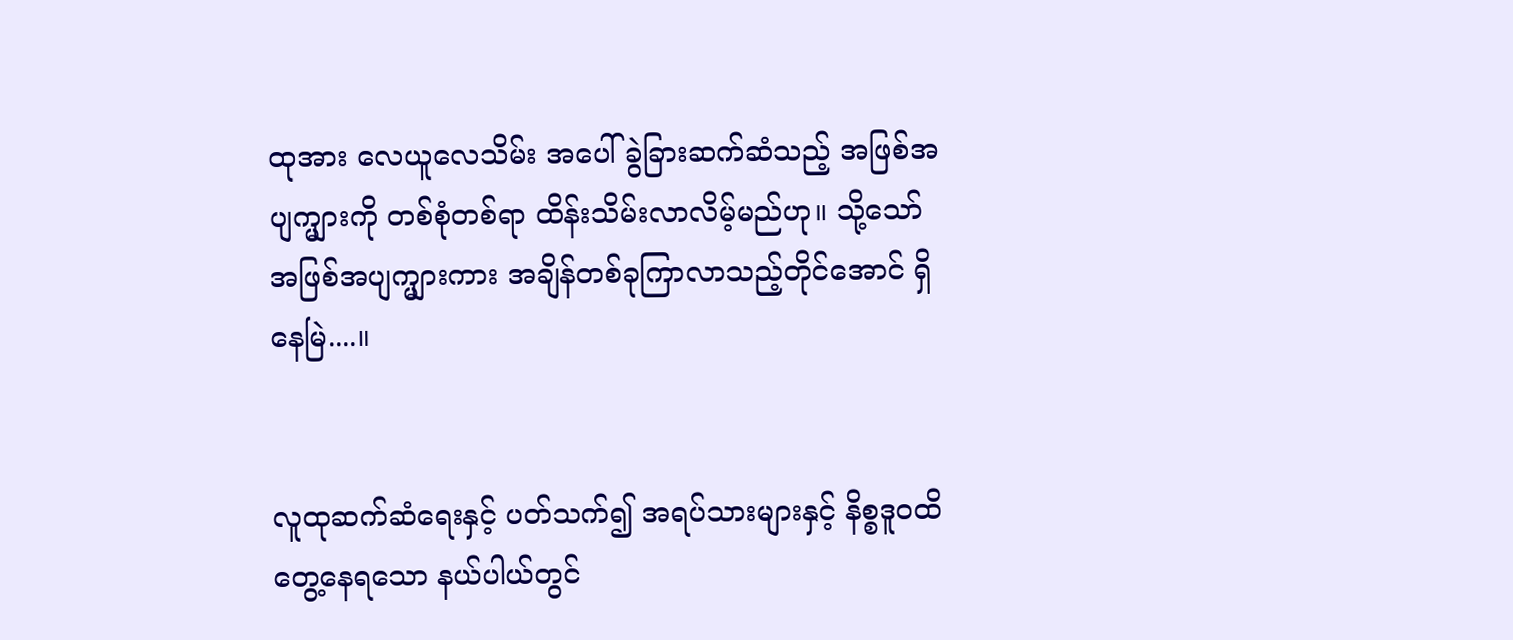ထုအား လေယူလေသိမ်း အပေါ် ခွဲခြားဆက်ဆံသည့် အဖြစ်အပျက္များကို တစ်စုံတစ်ရာ ထိန်းသိမ်းလာလိမ့်မည်ဟု။ သို့သော် အဖြစ်အပျက္များကား အချိန်တစ်ခုကြာလာသည့်တိုင်အောင် ရှိနေမြဲ....။


လူထုဆက်ဆံရေးနှင့် ပတ်သက်၍ အရပ်သားများနှင့် နိစ္စဒူဝထိတွေ့နေရသော နယ်ပါယ်တွင်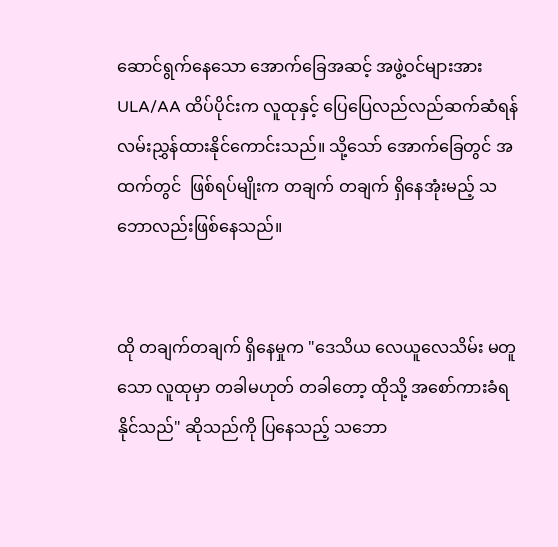ဆောင်ရွက်နေသော အောက်ခြေအဆင့် အဖွဲ့ဝင်များအား ULA/AA ထိပ်ပိုင်းက လူထုနှင့် ပြေပြေလည်လည်ဆက်ဆံရန် လမ်းညွှန်ထားနိုင်ကောင်းသည်။ သို့သော် အောက်ခြေတွင် အထက်တွင်  ဖြစ်ရပ်မျိုးက တချက် တချက် ရှိနေအုံးမည့် သဘောလည်းဖြစ်နေသည်။


ထို တချက်တချက် ရှိနေမှုက "ဒေသိယ လေယူလေသိမ်း မတူသော လူထုမှာ တခါမဟုတ် တခါတော့ ထိုသို့ အစော်ကားခံရနိုင်သည်" ဆိုသည်ကို ပြနေသည့် သဘော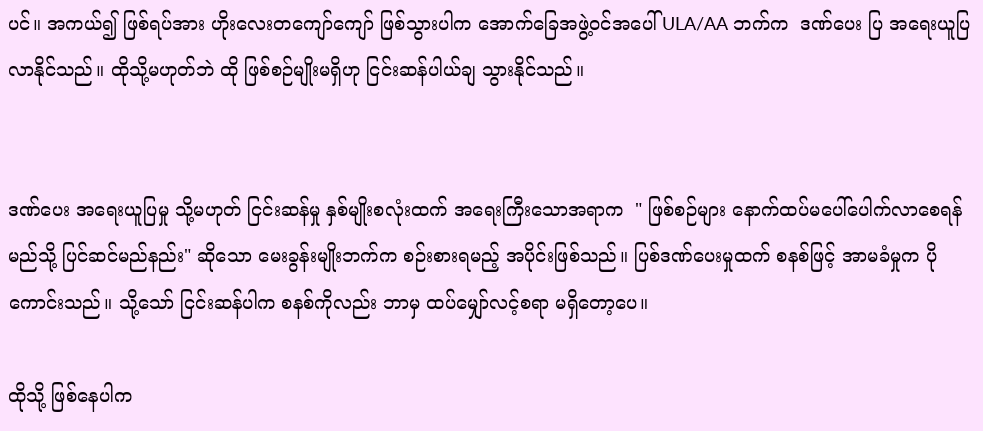ပင်။ အကယ်၍ ဖြစ်ရပ်အား ဟိုးလေးတကျော်ကျော် ဖြစ်သွားပါက အောက်ခြေအဖွဲ့ဝင်အပေါ် ULA/AA ဘက်က  ဒဏ်ပေး ပြ အရေးယူပြလာနိုင်သည်။ ထိုသို့မဟုတ်ဘဲ ထို ဖြစ်စဉ်မျိုးမရှိဟု ငြင်းဆန်ပါယ်ချ သွားနိုင်သည်။


ဒဏ်ပေး အရေးယူပြမှု သို့မဟုတ် ငြင်းဆန်မှု နှစ်မျိုးစလုံးထက် အရေးကြီးသောအရာက  " ဖြစ်စဉ်များ နောက်ထပ်မပေါ်ပေါက်လာစေရန် မည်သို့ ပြင်ဆင်မည်နည်း" ဆိုသော မေးခွန်းမျိုးဘက်က စဉ်းစားရမည့် အပိုင်းဖြစ်သည်။ ပြစ်ဒဏ်ပေးမှုထက် စနစ်ဖြင့် အာမခံမှုက ပိုကောင်းသည်။ သို့သော် ငြင်းဆန်ပါက စနစ်ကိုလည်း ဘာမှ ထပ်မျှော်လင့်စရာ မရှိတော့ပေ။

ထိုသို့ ဖြစ်နေပါက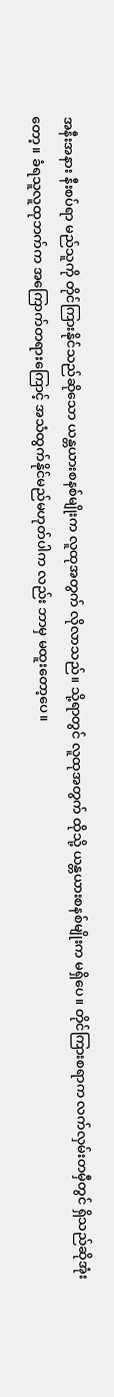အနီးအနား နီးစပ်ရာ မည်သူကို တိုင်ကြားနိုင်သည်ဆိုသော ယန္တယားစနစ်မျိုးက လူထုအတွက် လိုလာသည်။ သို့ရာတွင် လူထုအတွက် ထိုသို့ ယန္တယားစနစ်မျိုးက မရှိပေ။ တိုင်ကြားစရာက လက်လှမ်းတမှီတွင် ရှိသည်ဆိုအုံးတော့။ ခံရသူလူထုဘက်က အကြောက်တရားကြောင့် အသံထွက်နိုင်မည်မဟုတ်ပါက လည်း ဘာမှ မထူးတော့ပေ။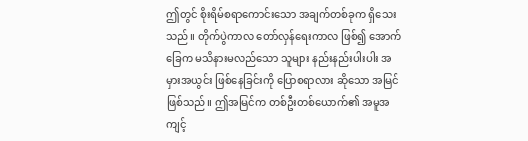ဤတွင် စိုးရိမ်စရာကောင်းသော အချက်တစ်ခုက ရှိသေးသည်။ တိုက်ပွဲကာလ တော်လှန်ရေးကာလ ဖြစ်၍ အောက်ခြေက မသိနားမလည်သော သူများ နည်းနည်းပါးပါး အမှားအယွင်း ဖြစ်နေခြင်းကို ပြောစရာလား ဆိုသော အမြင်ဖြစ်သည်။ ဤအမြင်က တစ်ဦးတစ်ယောက်၏ အမူအကျင့်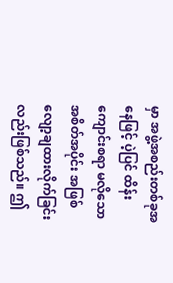မှာ အဖွဲ့အစည်းတစ်ခုအနေဖြင့် ပဲ့ပြင် ထိန်းကျောင်းစရာ မလိုသော အစိတ်အပိုင်း အဖြစ် လျော့ချထားလိုက်ခြင်းလည်းဖြစ်သည်။ ဤ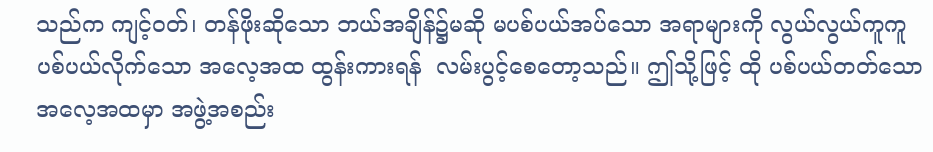သည်က ကျင့်ဝတ်၊ တန်ဖိုးဆိုသော ဘယ်အချိန်၌မဆို မပစ်ပယ်အပ်သော အရာများကို လွယ်လွယ်ကူကူ ပစ်ပယ်လိုက်သော အလေ့အထ ထွန်းကားရန်  လမ်းပွင့်စေတော့သည်။ ဤသို့ဖြင့် ထို ပစ်ပယ်တတ်သောအလေ့အထမှာ အဖွဲ့အစည်း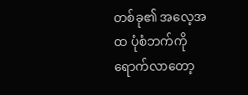တစ်ခု၏ အလေ့အထ ပုံစံဘက်ကို ရောက်လာတော့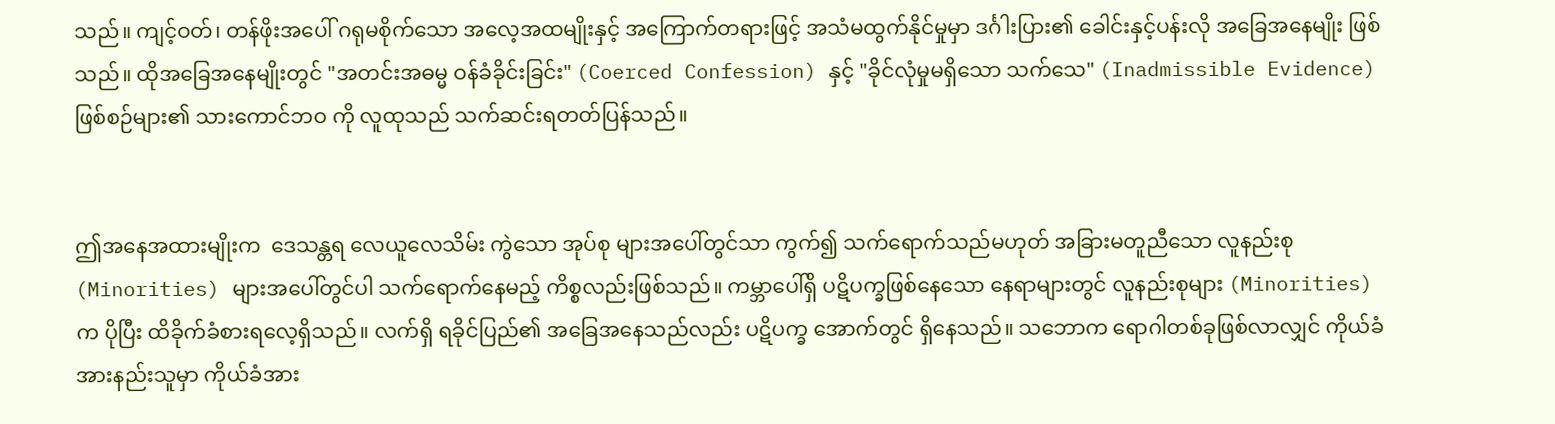သည်။ ကျင့်ဝတ်၊ တန်ဖိုးအပေါ် ဂရုမစိုက်သော အလေ့အထမျိုးနှင့် အကြောက်တရားဖြင့် အသံမထွက်နိုင်မှုမှာ ဒင်္ဂါးပြား၏ ခေါင်းနှင့်ပန်းလို အခြေအနေမျိုး ဖြစ်သည်။ ထိုအခြေအနေမျိုးတွင် "အတင်းအဓမ္မ ဝန်ခံခိုင်းခြင်း" (Coerced Confession) နှင့် "ခိုင်လုံမှုမရှိသော သက်သေ" (Inadmissible Evidence) ဖြစ်စဉ်များ၏ သားကောင်ဘဝ ကို လူထုသည် သက်ဆင်းရတတ်ပြန်သည်။


ဤအနေအထားမျိုးက  ဒေသန္တရ လေယူလေသိမ်း ကွဲသော အုပ်စု များအပေါ်တွင်သာ ကွက်၍ သက်ရောက်သည်မဟုတ် အခြားမတူညီသော လူနည်းစု (Minorities) များအပေါ်တွင်ပါ သက်ရောက်နေမည့် ကိစ္စလည်းဖြစ်သည်။ ကမ္ဘာပေါ်ရှိ ပဋိပက္ခဖြစ်နေသော နေရာများတွင် လူနည်းစုများ (Minorities) က ပိုပြီး ထိခိုက်ခံစားရလေ့ရှိသည်။ လက်ရှိ ရခိုင်ပြည်၏ အခြေအနေသည်လည်း ပဋိပက္ခ အောက်တွင် ရှိနေသည်။ သဘောက ရောဂါတစ်ခုဖြစ်လာလျှင် ကိုယ်ခံအားနည်းသူမှာ ကိုယ်ခံအား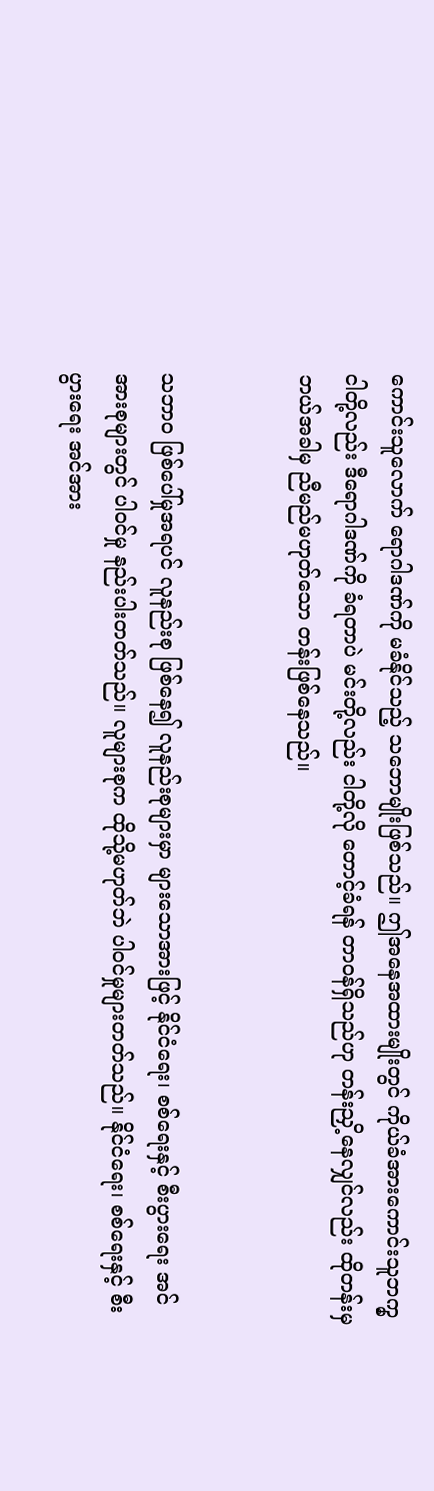ကောင်းသူလောက် ရောဂါဒဏ်ကို မခံနိုင်သည့် သဘောမျိုးဖြစ်သည်။ ဤအနေအထားမျိုးတွင် ကိုယ်ခံအားကောင်းသူဘက္မှ ငါတို့လည်း ဒီရောဂါဒဏ်ကို ခံရတာပဲ မင်းတို့လည်း ငါတို့လို တောင့်ခံရန် တာဝန်ရှိသည်ဟု တန်းညှိ့နေလျှင်လည်း ထိုတန်းမှ ဘယ်အခါမှ ညီမည်မဟုတ်သော တန်းဖြစ်နေသည်။


သဘာဝ ဖြစ်ပေါ်မှုအရပင် လူနည်းစု ဖြစ်နေ၍ လူနည်းစုများမှာ များသောအားဖြင့် နိုင်ငံရေး၊ စစ်ရေးနှင့် စီးပွားရေး အင်အားစုများတွင် ပါဝင်မှု နည်းပါးတတ်သည်။ လူများစုက ထိုသို့မဟုတ်ဘဲ ပါဝင်မှုများတတ်သည်။ နိုင်ငံရေး၊ စစ်ရေးနှင့် စီးပွားရေး အင်အား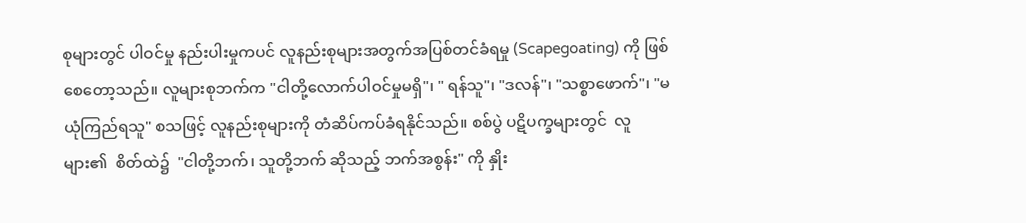စုများတွင် ပါဝင်မှု နည်းပါးမှုကပင် လူနည်းစုများအတွက်အပြစ်တင်ခံရမှု (Scapegoating) ကို ဖြစ်စေတော့သည်။ လူများစုဘက်က "ငါတို့လောက်ပါဝင်မှုမရှိ"၊ " ရန်သူ"၊ "ဒလန်"၊ "သစ္စာဖောက်"၊ "မယုံကြည်ရသူ" စသဖြင့် လူနည်းစုများကို တံဆိပ်ကပ်ခံရနိုင်သည်။ စစ်ပွဲ ပဋိပက္ခများတွင်  လူများ၏  စိတ်ထဲ၌  "ငါတို့ဘက်၊ သူတို့ဘက် ဆိုသည့် ဘက်အစွန်း" ကို နှိုး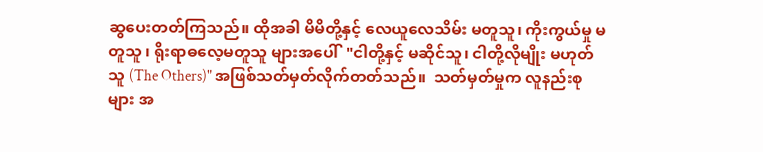ဆွပေးတတ်ကြသည်။ ထိုအခါ မိမိတို့နှင့် လေယူလေသိမ်း မတူသူ၊ ကိုးကွယ်မှု မတူသူ ၊ ရိုးရာဓလေ့မတူသူ များအပေါ်  "ငါတို့နှင့် မဆိုင်သူ၊ ငါတို့လိုမျိုး မဟုတ်သူ (The Others)" အဖြစ်သတ်မှတ်လိုက်တတ်သည်။  သတ်မှတ်မှုက လူနည်းစုများ အ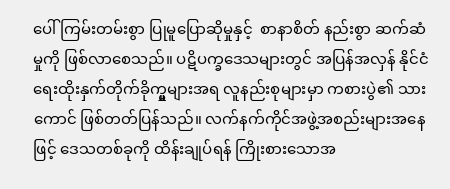ပေါ် ကြမ်းတမ်းစွာ ပြုမူပြောဆိုမှုနှင့်  စာနာစိတ် နည်းစွာ ဆက်ဆံမှုကို ဖြစ်လာစေသည်။ ပဋိပက္ခဒေသများတွင် အပြန်အလှန် နိုင်ငံရေးထိုးနှက်တိုက်ခိုက္မှုများအရ လူနည်းစုများမှာ ကစားပွဲ၏ သားကောင် ဖြစ်တတ်ပြန်သည်။ လက်နက်ကိုင်အဖွဲ့အစည်းများအနေဖြင့် ဒေသတစ်ခုကို ထိန်းချုပ်ရန် ကြိုးစားသောအ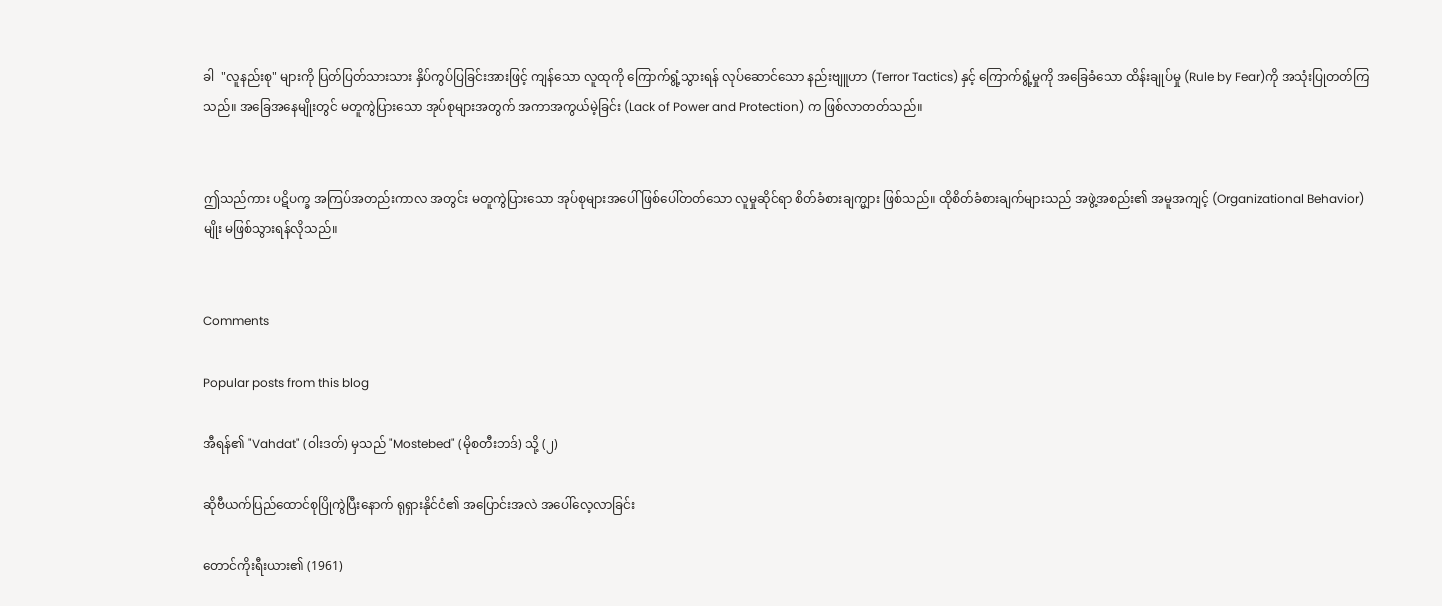ခါ  "လူနည်းစု" များကို ပြတ်ပြတ်သားသား နှိပ်ကွပ်ပြခြင်းအားဖြင့် ကျန်သော လူထုကို ကြောက်ရွံ့သွားရန် လုပ်ဆောင်သော နည်းဗျူဟာ (Terror Tactics) နှင့် ကြောက်ရွံ့မှုကို အခြေခံသော ထိန်းချုပ်မှု (Rule by Fear)ကို အသုံးပြုတတ်ကြသည်။ အခြေအနေမျိုးတွင် မတူကွဲပြားသော အုပ်စုများအတွက် အကာအကွယ်မဲ့ခြင်း (Lack of Power and Protection) က ဖြစ်လာတတ်သည်။


ဤသည်ကား ပဋိပက္ခ အကြပ်အတည်းကာလ အတွင်း မတူကွဲပြားသော အုပ်စုများအပေါ် ဖြစ်ပေါ်တတ်သော လူမှုဆိုင်ရာ စိတ်ခံစားချက္များ ဖြစ်သည်။ ထိုစိတ်ခံစားချက်များသည် အဖွဲ့အစည်း၏ အမူအကျင့် (Organizational Behavior) မျိုး မဖြစ်သွားရန်လိုသည်။


Comments

Popular posts from this blog

အီရန်၏ "Vahdat" (ဝါးဒတ်) မှသည် "Mostebed" (မိုစတီးဘဒ်) သို့ (၂)

ဆိုဗီယက်ပြည်ထောင်စုပြိုကွဲပြီးနောက် ရုရှားနိုင်ငံ၏ အပြောင်းအလဲ အပေါ်လေ့လာခြင်း

တောင်ကိုးရီးယား၏ (1961)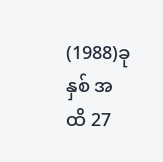(1988)ခုနှစ် အထိ 27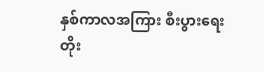နှစ်ကာလအကြား စီးပွားရေးတိုး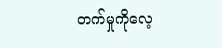တက်မှုကိုလေ့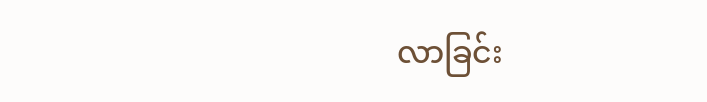လာခြင်း